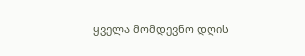ყველა მომდევნო დღის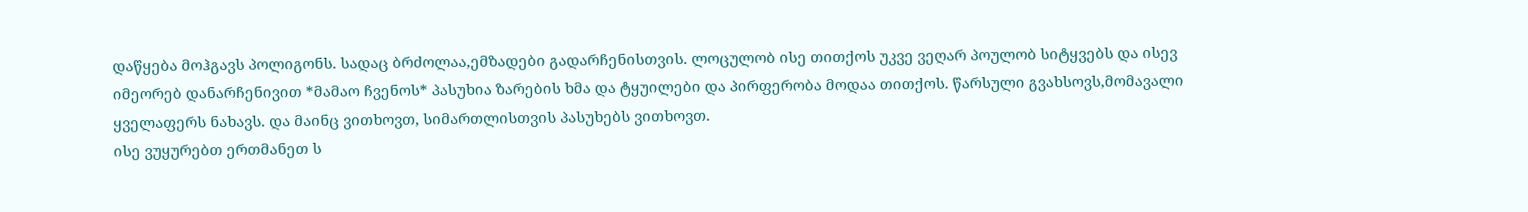დაწყება მოჰგავს პოლიგონს. სადაც ბრძოლაა,ემზადები გადარჩენისთვის. ლოცულობ ისე თითქოს უკვე ვეღარ პოულობ სიტყვებს და ისევ იმეორებ დანარჩენივით *მამაო ჩვენოს* პასუხია ზარების ხმა და ტყუილები და პირფერობა მოდაა თითქოს. წარსული გვახსოვს,მომავალი ყველაფერს ნახავს. და მაინც ვითხოვთ, სიმართლისთვის პასუხებს ვითხოვთ.
ისე ვუყურებთ ერთმანეთ ს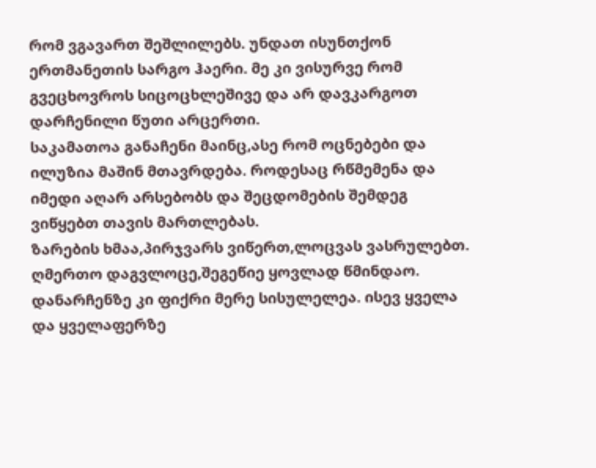რომ ვგავართ შეშლილებს. უნდათ ისუნთქონ ერთმანეთის სარგო ჰაერი. მე კი ვისურვე რომ გვეცხოვროს სიცოცხლეშივე და არ დავკარგოთ დარჩენილი წუთი არცერთი.
საკამათოა განაჩენი მაინც,ასე რომ ოცნებები და ილუზია მაშინ მთავრდება. როდესაც რწმემენა და იმედი აღარ არსებობს და შეცდომების შემდეგ ვიწყებთ თავის მართლებას.
ზარების ხმაა,პირჯვარს ვიწერთ,ლოცვას ვასრულებთ. ღმერთო დაგვლოცე,შეგეწიე ყოვლად წმინდაო. დანარჩენზე კი ფიქრი მერე სისულელეა. ისევ ყველა და ყველაფერზე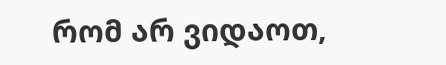რომ არ ვიდაოთ,